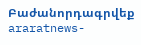Բաժանորդագրվեք araratnews-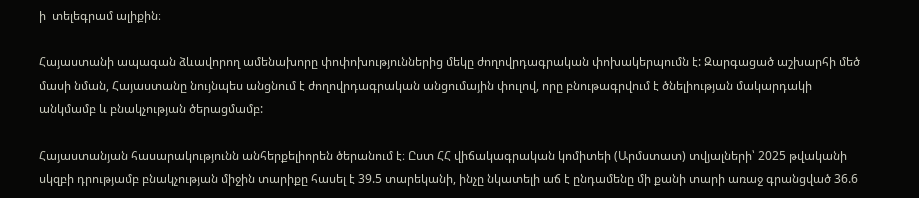ի  տելեգրամ ալիքին։

Հայաստանի ապագան ձևավորող ամենախորը փոփոխություններից մեկը ժողովրդագրական փոխակերպումն է: Զարգացած աշխարհի մեծ մասի նման, Հայաստանը նույնպես անցնում է ժողովրդագրական անցումային փուլով, որը բնութագրվում է ծնելիության մակարդակի անկմամբ և բնակչության ծերացմամբ:

Հայաստանյան հասարակությունն անհերքելիորեն ծերանում է։ Ըստ ՀՀ վիճակագրական կոմիտեի (Արմստատ) տվյալների՝ 2025 թվականի սկզբի դրությամբ բնակչության միջին տարիքը հասել է 39.5 տարեկանի, ինչը նկատելի աճ է ընդամենը մի քանի տարի առաջ գրանցված 36.6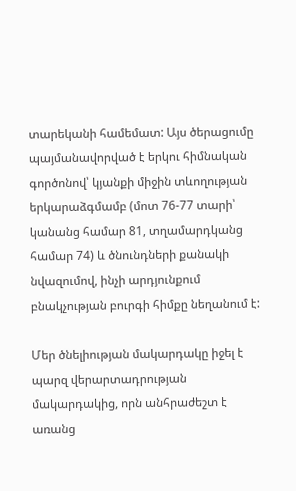տարեկանի համեմատ: Այս ծերացումը պայմանավորված է երկու հիմնական գործոնով՝ կյանքի միջին տևողության երկարաձգմամբ (մոտ 76-77 տարի՝ կանանց համար 81, տղամարդկանց համար 74) և ծնունդների քանակի նվազումով, ինչի արդյունքում բնակչության բուրգի հիմքը նեղանում է:

Մեր ծնելիության մակարդակը իջել է պարզ վերարտադրության մակարդակից, որն անհրաժեշտ է առանց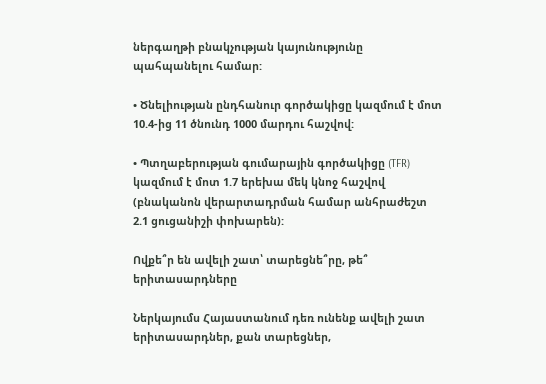ներգաղթի բնակչության կայունությունը պահպանելու համար:

• Ծնելիության ընդհանուր գործակիցը կազմում է մոտ 10.4-ից 11 ծնունդ 1000 մարդու հաշվով:

• Պտղաբերության գումարային գործակիցը (TFR) կազմում է մոտ 1.7 երեխա մեկ կնոջ հաշվով (բնականոն վերարտադրման համար անհրաժեշտ 2.1 ցուցանիշի փոխարեն):

Ովքե՞ր են ավելի շատ՝ տարեցնե՞րը, թե՞ երիտասարդները

Ներկայումս Հայաստանում դեռ ունենք ավելի շատ երիտասարդներ, քան տարեցներ,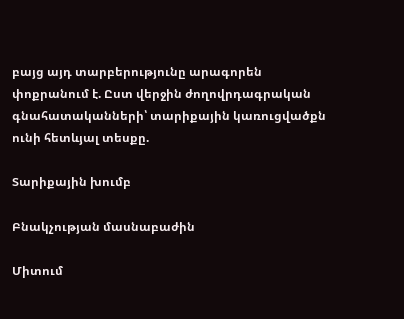բայց այդ տարբերությունը արագորեն փոքրանում է. Ըստ վերջին ժողովրդագրական գնահատականների՝ տարիքային կառուցվածքն ունի հետևյալ տեսքը.

Տարիքային խումբ

Բնակչության մասնաբաժին

Միտում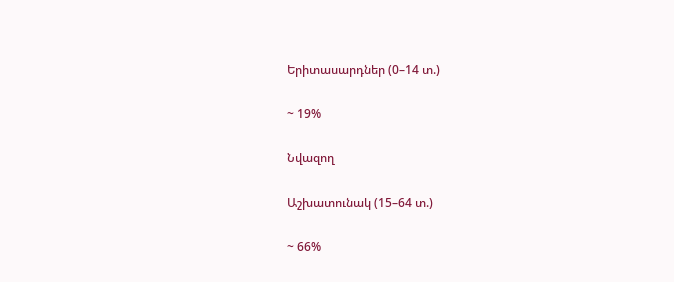Երիտասարդներ (0–14 տ.)

~ 19%

Նվազող

Աշխատունակ (15–64 տ.)

~ 66%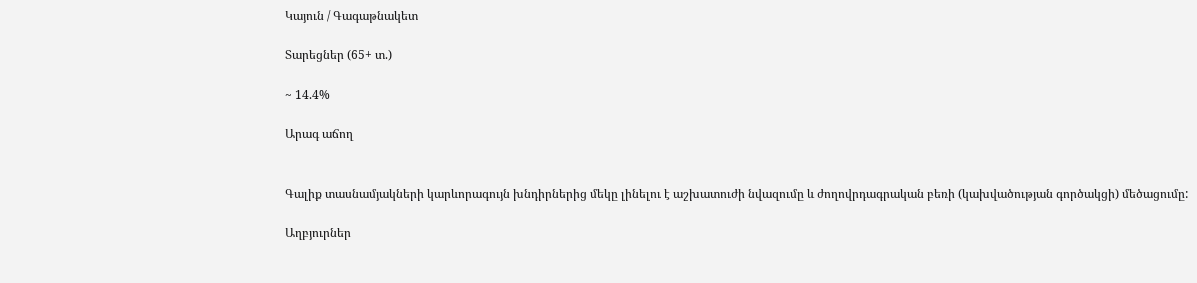Կայուն / Գագաթնակետ

Տարեցներ (65+ տ.)

~ 14.4%

Արագ աճող


Գալիք տասնամյակների կարևորագույն խնդիրներից մեկը լինելու է աշխատուժի նվազումը և ժողովրդագրական բեռի (կախվածության գործակցի) մեծացումը:

Աղբյուրներ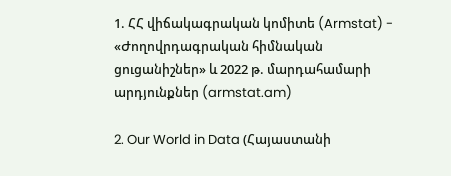1. ՀՀ վիճակագրական կոմիտե (Armstat) - «Ժողովրդագրական հիմնական ցուցանիշներ» և 2022 թ. մարդահամարի արդյունքներ (armstat.am)

2. Our World in Data (Հայաստանի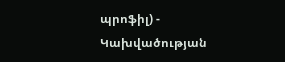պրոֆիլ) - Կախվածության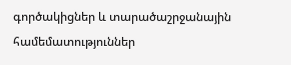գործակիցներ և տարածաշրջանային համեմատություններ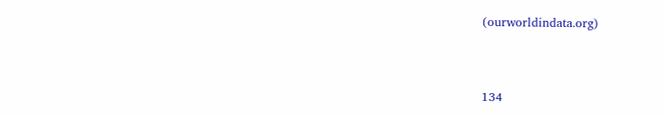(ourworldindata.org)



134